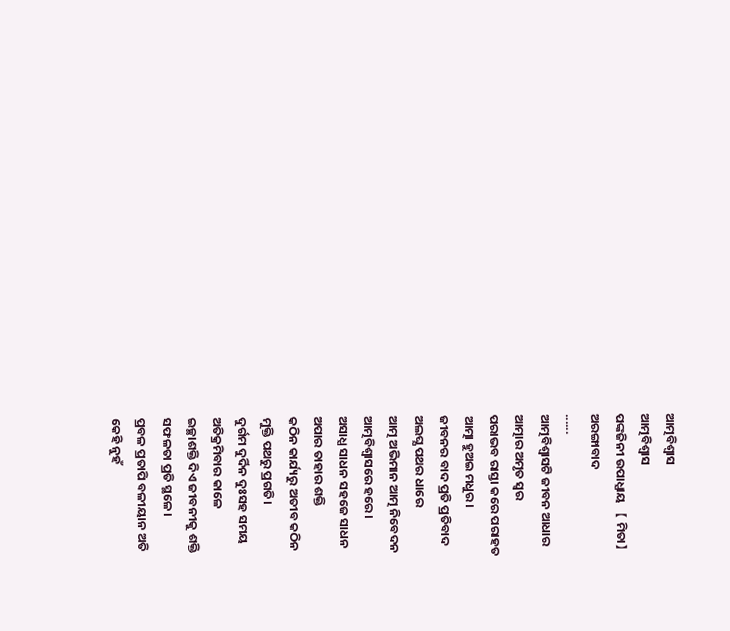ଆତ୍ମବିଶ୍ବାସ
ଆତ୍ମବିଶ୍ବାସ
ପଙ୍କଜିନୀ ଉପାଧ୍ଯାୟ 【 ମିତା】
ଅରଙ୍ଗାବାଦ
......
ଆତ୍ମବିଶ୍ବାସଟି ଜୀବନ ଆଧାର
ଆତ୍ମାର ଅମୃତ ସ୍ବର
ପରାଭବ ରାସ୍ତା କରେ ପରାହତ
ଆତ୍ମା ହୁଅଇ ମଧୁର।
ଜୀବନର ବାଦ ପ୍ରତି ପ୍ରତିବାଦ
ଅଲଘ୍ଯ ପଥର ଧାରେ
ଆତ୍ମ ଅଭିମାନ ଆତ୍ମ ନିବେଦନ
ଆତ୍ମବିଶ୍ବାସରେ ହରେ।
ଅସାଧ୍ଯ ସାଧନ ସହଜେ ସାଧନ
ଅପାର ତାହାର ଶକ୍ତି
କଠିନ କାର୍ଯ୍ୟରୁ ଅତୀବ କଠିନ
ମୁକ୍ତି ପଥରୁ ପ୍ରଗତି।
ଦୁର୍ଗମ ଦୁର୍ଦିନ ଦୁଃସହ ସମୟ
ଅତିକ୍ରମିବାର କାଳେ
ଇଚ୍ଛାଶକ୍ତି ଦିଏ ଜୀବନୀକୁ ଶକ୍ତି
ସଫଳତା ପ୍ରତି ସ୍ଥଳେ।
ପ୍ରବଳ ପ୍ରତାପି ବଳୀୟାନ ଅତି
କେହି ନୁହଁ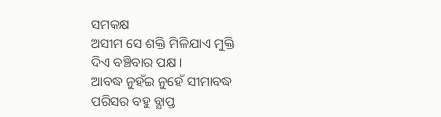ସମକକ୍ଷ
ଅସୀମ ସେ ଶକ୍ତି ମିଳିଯାଏ ମୁକ୍ତି
ଦିଏ ବଞ୍ଚିବାର ପକ୍ଷ।
ଆବଦ୍ଧ ନୁହଁଇ ନୁହେଁ ସୀମାବଦ୍ଧ
ପରିସର ବହୁ ବ୍ଯାପ୍ତ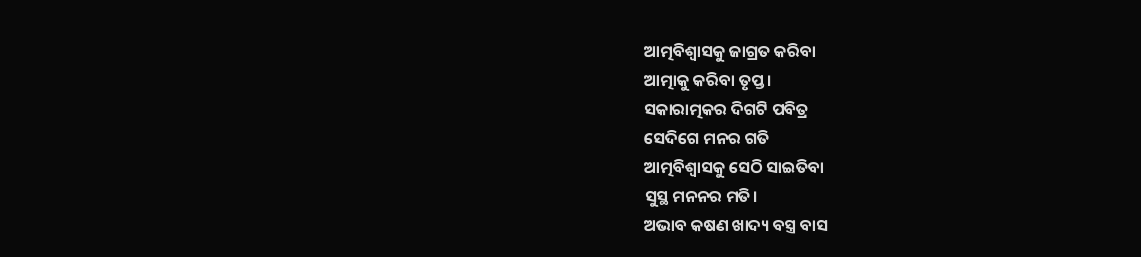ଆତ୍ମବିଶ୍ବାସକୁ ଜାଗ୍ରତ କରିବା
ଆତ୍ମାକୁ କରିବା ତୃପ୍ତ।
ସକାରାତ୍ମକର ଦିଗଟି ପବିତ୍ର
ସେଦିଗେ ମନର ଗତି
ଆତ୍ମବିଶ୍ବାସକୁ ସେଠି ସାଇତିବା
ସୁସ୍ଥ ମନନର ମତି।
ଅଭାବ କଷଣ ଖାଦ୍ୟ ବସ୍ତ୍ର ବାସ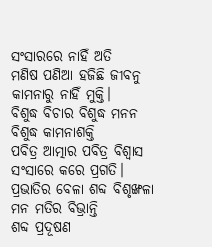ସଂସାରରେ ନାହିଁ ଅତି
ମଣିଷ ପଣିଆ ହଜିଛି ଜୀବନୁ
କାମନାରୁ ନାହିଁ ମୁକ୍ତି।
ବିଶୁଦ୍ଧ ବିଚାର ବିଶୁଦ୍ଧ ମନନ
ବିଶୁଦ୍ଧ କାମନାଶକ୍ତି
ପବିତ୍ର ଆତ୍ମାର ପବିତ୍ର ବିଶ୍ୱାସ
ସଂସାରେ କରେ ପ୍ରଗତି।
ପ୍ରଭାତିର ବେଳା ଶବ୍ଦ ବିଶୃଙ୍ଖଳା
ମନ ମତିର ବିଭ୍ରାନ୍ତି
ଶବ୍ଦ ପ୍ରଦୂଷଣ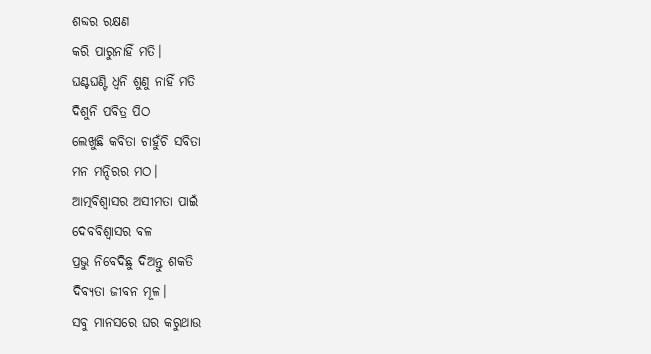ଶବ୍ଦର ରକ୍ଷଣ
କରି ପାରୁନାହିଁ ମତି।
ଘଣ୍ଟଘଣ୍ଟି ଧ୍ବନି ଶୁଣୁ ନାହିଁ ମତି
ଦିଶୁନି ପବିତ୍ର ପିଠ
ଲେଖୁଛି କବିତା ଚାହୁଁଚି ସବିତା
ମନ ମନ୍ଦିରର ମଠ।
ଆତ୍ମବିଶ୍ବାସର ଅସୀମତା ପାଇଁ
ଦେବବିଶ୍ବାସର ବଳ
ପ୍ରଭୁ ନିବେଦିଛୁ ଦିଅନ୍ତୁ ଶକତି
ଦିବ୍ଯତା ଜୀବନ ମୂଳ।
ସବୁ ମାନସରେ ଘର କରୁଥାଉ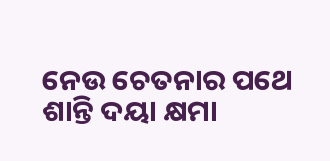ନେଉ ଚେତନାର ପଥେ
ଶାନ୍ତି ଦୟା କ୍ଷମା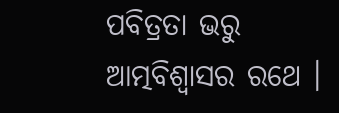ପବିତ୍ରତା ଭରୁ
ଆତ୍ମବିଶ୍ବାସର ରଥେ ।